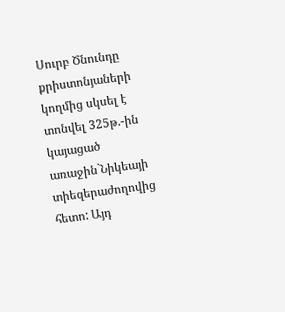Սուրբ Ծնունդը քրիստոնյաների կողմից սկսել է տոնվել 325թ.-ին կայացած առաջին`Նիկեայի տիեզերաժողովից հետո: Այդ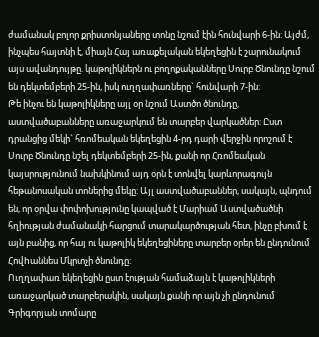ժամանակ բոլոր քրիստոնյաները տոնը նշում էին հունվարի 6-ին: Այժմ, ինչպես հայտնի է, միայն Հայ առաքելական եկեղեցին է շարունակում այս ավանդույթը. կաթոլիկներն ու բողոքականները Սուրբ Ծնունդը նշում են դեկտեմբերի 25-ին, իսկ ուղղափառները` հունվարի 7-ին:
Թե ինչու են կաթոլիկները այլ օր նշում Աստծո ծնունդը, աստվածաբանները առաջարկում են տարբեր վարկածներ: Ըստ դրանցից մեկի` հռոմեական եկեղեցին 4-րդ դարի վերջին որոշում է Սուրբ Ծնունդը նշել դեկտեմբերի 25-ին, քանի որ Հռոմեական կայսրությունում նախկինում այդ օրն է տոնվել կարևորագույն հեթանոսական տոներից մեկը: Այլ աստվածաբաններ, սակայն, պնդում են, որ օրվա փոփոխությունը կապված է Մարիամ Աստվածածնի հղիության ժամանակի հարցում տարակարծության հետ, ինչը բխում է այն բանից, որ հայ ու կաթոլիկ եկեղեցիները տարբեր օրեր են ընդունում Հովhաննես Մկրտչի ծնունդը:
Ուղղափառ եկեղեցին ըստ էության համաձայն է կաթոլիկների առաջարկած տարբերակին, սակայն քանի որ այն չի ընդունում Գրիգորյան տոմարը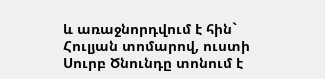և առաջնորդվում է հին` Հուլյան տոմարով, ուստի Սուրբ Ծնունդը տոնում է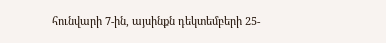հունվարի 7-ին, այսինքն դեկտեմբերի 25-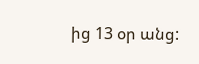ից 13 օր անց: